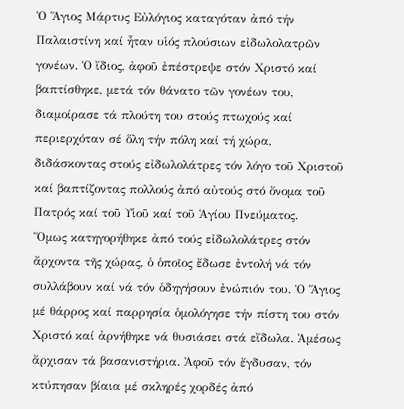Ὁ Ἅγιος Μάρτυς Εὐλόγιος καταγόταν ἀπό τήν Παλαιστίνη καί ἦταν υἱός πλούσιων εἰδωλολατρῶν γονέων. Ὁ ἴδιος, ἀφοῦ ἐπέστρεψε στόν Χριστό καί βαπτίσθηκε, μετά τόν θάνατο τῶν γονέων του, διαμοίρασε τά πλούτη του στούς πτωχούς καί περιερχόταν σέ ὅλη τήν πόλη καί τή χώρα, διδάσκοντας στούς εἰδωλολάτρες τόν λόγο τοῦ Χριστοῦ καί βαπτίζοντας πολλούς ἀπό αὐτούς στό ὄνομα τοῦ Πατρός καί τοῦ Υἱοῦ καί τοῦ Ἁγίου Πνεύματος.
Ὅμως κατηγορήθηκε ἀπό τούς εἰδωλολάτρες στόν ἄρχοντα τῆς χώρας, ὁ ὁποῖος ἔδωσε ἐντολή νά τόν συλλάβουν καί νά τόν ὁδηγήσουν ἐνώπιόν του. Ὁ Ἅγιος μέ θάρρος καί παρρησία ὁμολόγησε τήν πίστη του στόν Χριστό καί ἀρνήθηκε νά θυσιάσει στά εἴδωλα. Ἀμέσως ἄρχισαν τά βασανιστήρια. Ἀφοῦ τόν ἔγδυσαν, τόν κτύπησαν βίαια μέ σκληρές χορδές ἀπό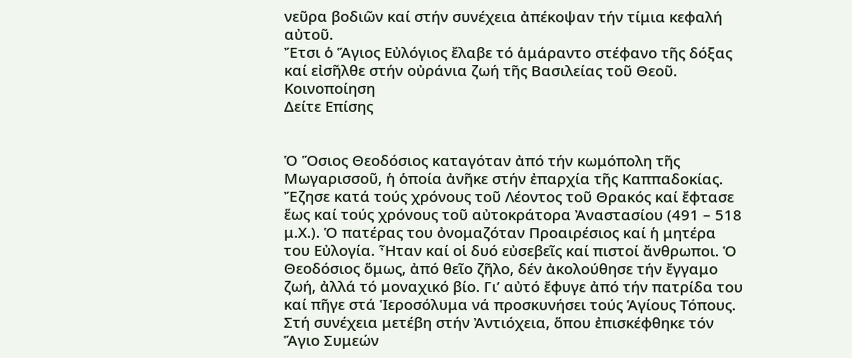νεῦρα βοδιῶν καί στήν συνέχεια ἀπέκοψαν τήν τίμια κεφαλή αὐτοῦ.
Ἔτσι ὁ Ἅγιος Εὐλόγιος ἔλαβε τό ἁμάραντο στέφανο τῆς δόξας καί εἰσῆλθε στήν οὐράνια ζωή τῆς Βασιλείας τοῦ Θεοῦ.
Κοινοποίηση
Δείτε Επίσης


Ὁ Ὅσιος Θεοδόσιος καταγόταν ἀπό τήν κωμόπολη τῆς Μωγαρισσοῦ, ἡ ὁποία ἀνῆκε στήν ἐπαρχία τῆς Καππαδοκίας. Ἔζησε κατά τούς χρόνους τοῦ Λέοντος τοῦ Θρακός καί ἔφτασε ἕως καί τούς χρόνους τοῦ αὐτοκράτορα Ἀναστασίου (491 – 518 μ.Χ.). Ὁ πατέρας του ὀνομαζόταν Προαιρέσιος καί ἡ μητέρα του Εὐλογία. Ἦταν καί οἱ δυό εὐσεβεῖς καί πιστοί ἄνθρωποι. Ὁ Θεοδόσιος ὅμως, ἀπό θεῖο ζῆλο, δέν ἀκολούθησε τήν ἔγγαμο ζωή, ἀλλά τό μοναχικό βίο. Γι’ αὐτό ἔφυγε ἀπό τήν πατρίδα του καί πῆγε στά Ἱεροσόλυμα νά προσκυνήσει τούς Ἁγίους Τόπους. Στή συνέχεια μετέβη στήν Ἀντιόχεια, ὅπου ἐπισκέφθηκε τόν Ἅγιο Συμεών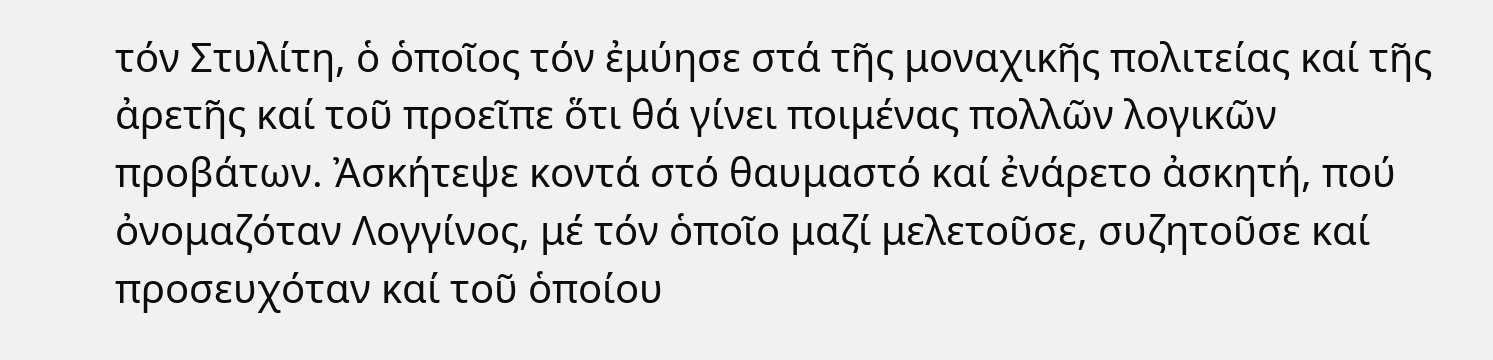τόν Στυλίτη, ὁ ὁποῖος τόν ἐμύησε στά τῆς μοναχικῆς πολιτείας καί τῆς ἀρετῆς καί τοῦ προεῖπε ὅτι θά γίνει ποιμένας πολλῶν λογικῶν προβάτων. Ἀσκήτεψε κοντά στό θαυμαστό καί ἐνάρετο ἀσκητή, πού ὀνομαζόταν Λογγίνος, μέ τόν ὁποῖο μαζί μελετοῦσε, συζητοῦσε καί προσευχόταν καί τοῦ ὁποίου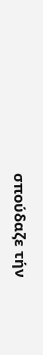σπούδαζε τήν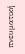πνευματική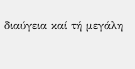διαύγεια καί τή μεγάλη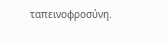ταπεινοφροσύνη.